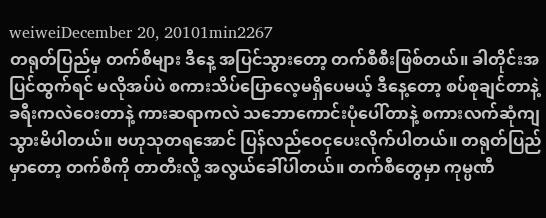weiweiDecember 20, 20101min2267
တရုတ်ပြည်မှ တက်စီများ ဒီနေ့ အပြင်သွားတော့ တက်စီစီးဖြစ်တယ်။ ခါတိုင်းအပြင်ထွက်ရင် မလိုအပ်ပဲ စကားသိပ်ပြောလေ့မရှိပေမယ့် ဒီနေ့တော့ စပ်စုချင်တာနဲ့ ခရီးကလဲဝေးတာနဲ့ ကားဆရာကလဲ သဘောကောင်းပုံပေါ်တာနဲ့ စကားလက်ဆုံကျသွားမိပါတယ်။ ဗဟုသုတရအောင် ပြန်လည်ဝေငှပေးလိုက်ပါတယ်။ တရုတ်ပြည်မှာတော့ တက်စီကို တာတီးလို့ အလွယ်ခေါ်ပါတယ်။ တက်စီတွေမှာ ကုမ္ပဏီ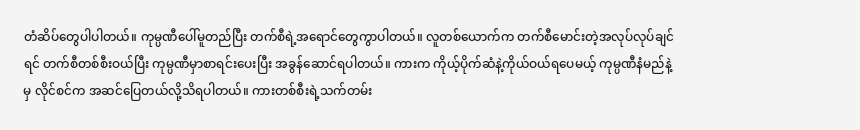တံဆိပ်တွေပါပါတယ်။ ကုမ္ပဏီပေါ်မူတည်ပြီး တက်စီရဲ့အရောင်တွေကွာပါတယ်။ လူတစ်ယောက်က တက်စီမောင်းတဲ့အလုပ်လုပ်ချင်ရင် တက်စီတစ်စီးဝယ်ပြီး ကုမ္ပဏီမှာစာရင်းပေးပြီး အခွန်ဆောင်ရပါတယ်။ ကားက ကိုယ့်ပိုက်ဆံနဲ့ကိုယ်ဝယ်ရပေမယ့် ကုမ္ပဏီနံမည်နဲ့မှ လိုင်စင်က အဆင်ပြေတယ်လို့သိရပါတယ်။ ကားတစ်စီးရဲ့သက်တမ်း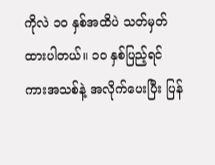ကိုလဲ ၁ဝ နှစ်အထိပဲ သတ်မှတ်ထားပါတယ်။ ၁ဝ နှစ်ပြည့်ရင် ကားအသစ်နဲ့ အလိုက်ပေးပြီး ပြန်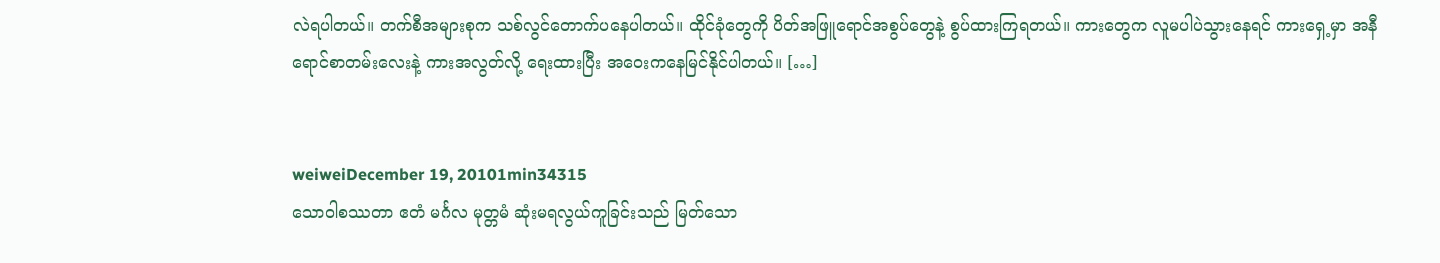လဲရပါတယ်။ တက်စီအများစုက သစ်လွင်တောက်ပနေပါတယ်။ ထိုင်ခုံတွေကို ပိတ်အဖြူရောင်အစွပ်တွေနဲ့ စွပ်ထားကြရတယ်။ ကားတွေက လူမပါပဲသွားနေရင် ကားရှေ့မှာ အနီရောင်စာတမ်းလေးနဲ့ ကားအလွတ်လို့ ရေးထားပြီး အဝေးကနေမြင်နိုင်ပါတယ်။ […]


weiweiDecember 19, 20101min34315
သောဝါစဿတာ ဧတံ မင်္ဂလ မုတ္တမံ ဆုံးမရလွယ်ကူခြင်းသည် မြတ်သော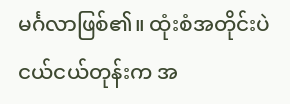မင်္ဂလာဖြစ်၏။ ထုံးစံအတိုင်းပဲ ငယ်ငယ်တုန်းက အ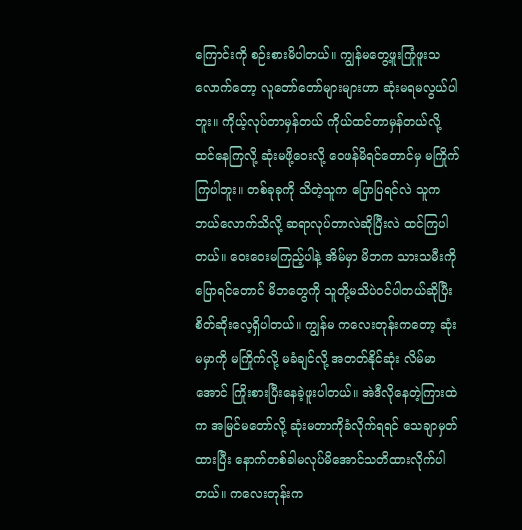ကြောင်းကို စဉ်းစားမိပါတယ်။ ကျွန်မတွေ့ဖူးကြုံဖူးသလောက်တော့ လူတော်တော်များများဟာ ဆုံးမရမလွယ်ပါဘူး။ ကိုယ့်လုပ်တာမှန်တယ် ကိုယ်ထင်တာမှန်တယ်လို့ ထင်နေကြလို့ ဆုံးမဖို့ဝေးလို့ ဝေဖန်မိရင်တောင်မှ မကြိုက်ကြပါဘူး။ တစ်ခုခုကို သိတဲ့သူက ပြောပြရင်လဲ သူကဘယ်လောက်သိလို့ ဆရာလုပ်တာလဲဆိုပြီးလဲ ထင်ကြပါတယ်။ ဝေးဝေးမကြည့်ပါနဲ့ အိမ်မှာ မိဘက သားသမီးကိုပြောရင်တောင် မိဘတွေကို သူတို့မသိပဲဝင်ပါတယ်ဆိုပြီး စိတ်ဆိုးလေ့ရှိပါတယ်။ ကျွန်မ ကလေးတုန်းကတော့ ဆုံးမမှာကို မကြိုက်လို့ မခံချင်လို့ အတတ်နိုင်ဆုံး လိမ်မာအောင် ကြိုးစားပြီးနေခဲ့ဖူးပါတယ်။ အဲဒီလိုနေတဲ့ကြားထဲက အမြင်မတော်လို့ ဆုံးမတာကိုခံလိုက်ရရင် သေချာမှတ်ထားပြီး နောက်တစ်ခါမလုပ်မိအောင်သတိထားလိုက်ပါတယ်။ ကလေးတုန်းက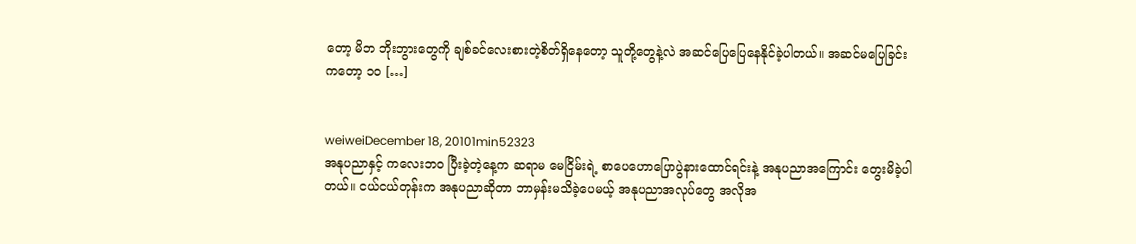တော့ မိဘ ဘိုးဘွားတွေကို ချစ်ခင်လေးစားတဲ့စိတ်ရှိနေတော့ သူတို့တွေနဲ့လဲ အဆင်ပြေပြေနေနိုင်ခဲ့ပါတယ်။ အဆင်မပြေခြင်းကတော့ ၁ဝ […]


weiweiDecember 18, 20101min52323
အနုပညာနှင့် ကလေးဘဝ ပြီးခဲ့တဲ့နေ့က ဆရာမ မေငြိမ်းရဲ့ စာပေဟောပြောပွဲနားထောင်ရင်းနဲ့ အနုပညာအကြောင်း တွေးမိခဲ့ပါတယ်။ ငယ်ငယ်တုန်းက အနုပညာဆိုတာ ဘာမှန်းမသိခဲ့ပေမယ့် အနုပညာအလုပ်တွေ အလိုအ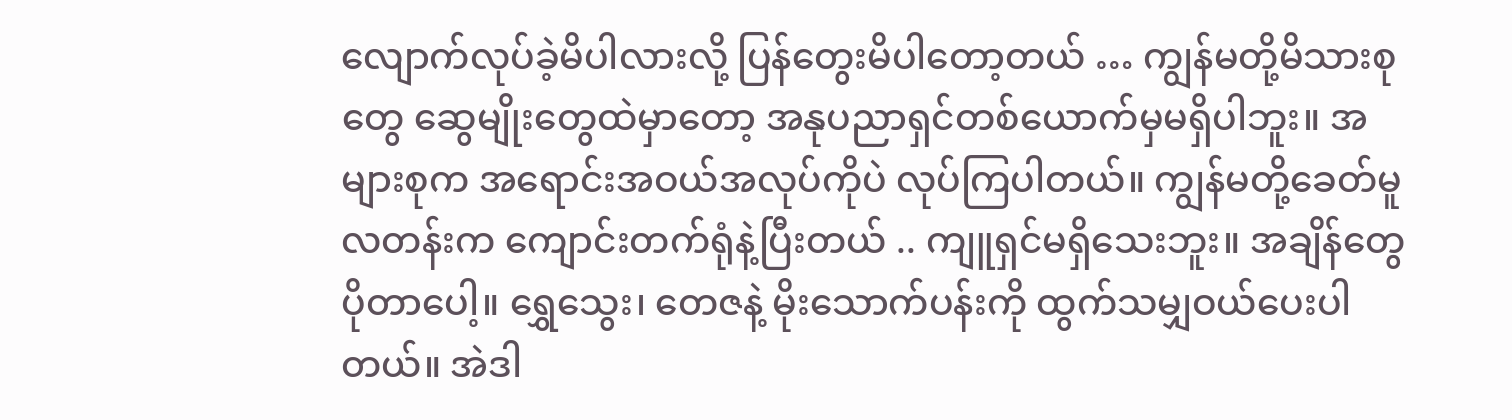လျောက်လုပ်ခဲ့မိပါလားလို့ ပြန်တွေးမိပါတော့တယ် … ကျွန်မတို့မိသားစုတွေ ဆွေမျိုးတွေထဲမှာတော့ အနုပညာရှင်တစ်ယောက်မှမရှိပါဘူး။ အများစုက အရောင်းအဝယ်အလုပ်ကိုပဲ လုပ်ကြပါတယ်။ ကျွန်မတို့ခေတ်မူလတန်းက ကျောင်းတက်ရုံနဲ့ပြီးတယ် .. ကျူရှင်မရှိသေးဘူး။ အချိန်တွေပိုတာပေါ့။ ရွှေသွေး၊ တေဇနဲ့ မိုးသောက်ပန်းကို ထွက်သမျှဝယ်ပေးပါတယ်။ အဲဒါ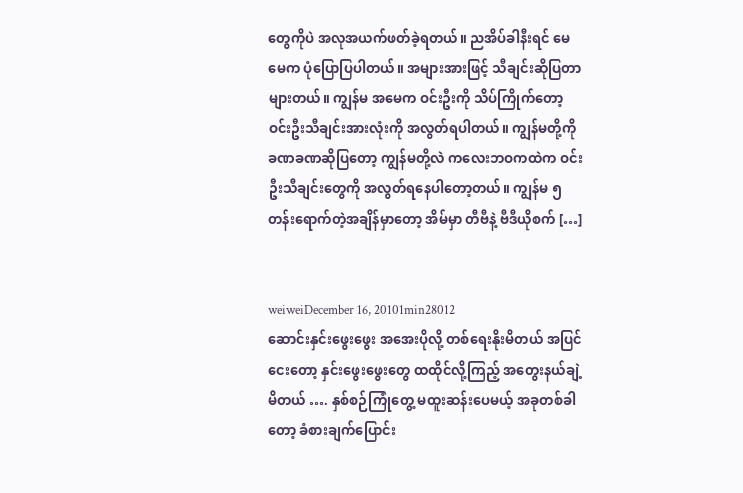တွေကိုပဲ အလုအယက်ဖတ်ခဲ့ရတယ်။ ညအိပ်ခါနီးရင် မေမေက ပုံပြောပြပါတယ်။ အများအားဖြင့် သီချင်းဆိုပြတာများတယ်။ ကျွန်မ အမေက ဝင်းဦးကို သိပ်ကြိုက်တော့ ဝင်းဦးသီချင်းအားလုံးကို အလွတ်ရပါတယ်။ ကျွန်မတို့ကို ခဏခဏဆိုပြတော့ ကျွန်မတို့လဲ ကလေးဘဝကထဲက ဝင်းဦးသီချင်းတွေကို အလွတ်ရနေပါတော့တယ်။ ကျွန်မ ၅ တန်းရောက်တဲ့အချိန်မှာတော့ အိမ်မှာ တီဗီနဲ့ ဗီဒီယိုစက် […]


weiweiDecember 16, 20101min28012
ဆောင်းနှင်းဖွေးဖွေး အအေးပိုလို့ တစ်ရေးနိုးမိတယ် အပြင်ငေးတော့ နှင်းဖွေးဖွေးတွေ ထထိုင်လို့ကြည့် အတွေးနယ်ချဲ့မိတယ် …. နှစ်စဉ်ကြုံတွေ့ မထူးဆန်းပေမယ့် အခုတစ်ခါတော့ ခံစားချက်ပြောင်း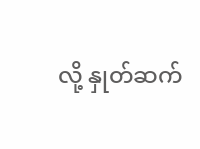လို့ နှုတ်ဆက်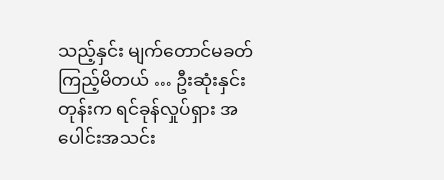သည့်နှင်း မျက်တောင်မခတ်ကြည့်မိတယ် … ဦးဆုံးနှင်းတုန်းက ရင်ခုန်လှုပ်ရှား အပေါင်းအသင်း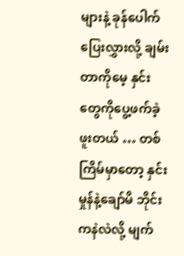များနဲ့ ခုန်ပေါက်ပြေးလွှားလို့ ချမ်းတာကိုမေ့ နှင်းတွေကိုပွေ့ဖက်ခဲ့ဖူးတယ် … တစ်ကြိမ်မှာတော့ နှင်းမှုန်နဲ့ချော်မိ ဘိုင်းကနဲလဲလို့ မျက်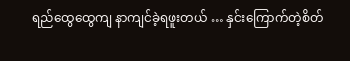ရည်ထွေထွေကျ နာကျင်ခဲ့ရဖူးတယ် … နှင်းကြောက်တဲ့စိတ်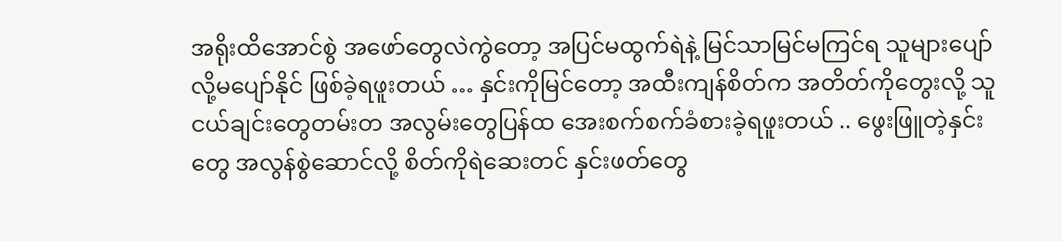အရိုးထိအောင်စွဲ အဖော်တွေလဲကွဲတော့ အပြင်မထွက်ရဲနဲ့ မြင်သာမြင်မကြင်ရ သူများပျော်လို့မပျော်နိုင် ဖြစ်ခဲ့ရဖူးတယ် … နှင်းကိုမြင်တော့ အထီးကျန်စိတ်က အတိတ်ကိုတွေးလို့ သူငယ်ချင်းတွေတမ်းတ အလွမ်းတွေပြန်ထ အေးစက်စက်ခံစားခဲ့ရဖူးတယ် .. ဖွေးဖြူတဲ့နှင်းတွေ အလွန်စွဲဆောင်လို့ စိတ်ကိုရဲဆေးတင် နှင်းဖတ်တွေ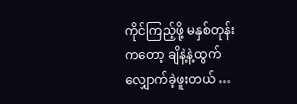ကိုင်ကြည့်ဖို့ မနှစ်တုန်းကတော့ ချိနဲ့နဲ့ထွက်လျှောက်ခဲ့ဖူးတယ် …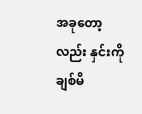အခုတော့လည်း နှင်းကိုချစ်မိ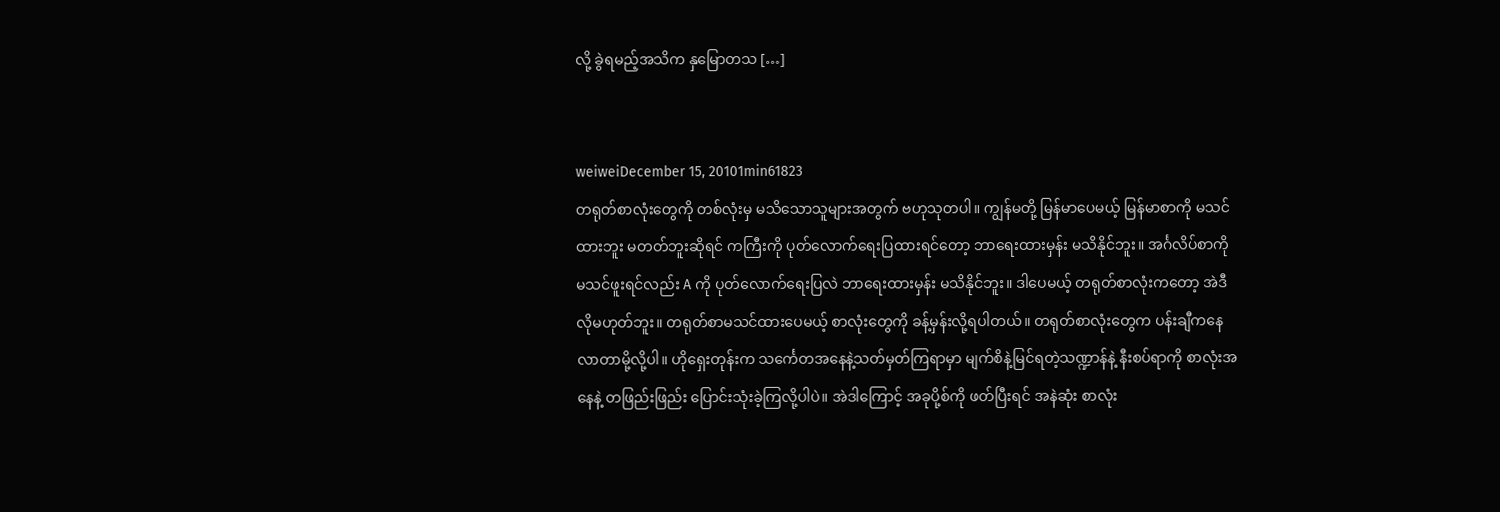လို့ ခွဲရမည့်အသိက နှမြောတသ […]


weiweiDecember 15, 20101min61823
တရုတ်စာလုံးတွေကို တစ်လုံးမှ မသိသောသူများအတွက် ဗဟုသုတပါ။ ကျွန်မတို့ မြန်မာပေမယ့် မြန်မာစာကို မသင်ထားဘူး မတတ်ဘူးဆိုရင် ကကြီးကို ပုတ်လောက်ရေးပြထားရင်တော့ ဘာရေးထားမှန်း မသိနိုင်ဘူး။ အင်္ဂလိပ်စာကို မသင်ဖူးရင်လည်း A ကို ပုတ်လောက်ရေးပြလဲ ဘာရေးထားမှန်း မသိနိုင်ဘူး။ ဒါပေမယ့် တရုတ်စာလုံးကတော့ အဲဒီလိုမဟုတ်ဘူး။ တရုတ်စာမသင်ထားပေမယ့် စာလုံးတွေကို ခန့်မှန်းလို့ရပါတယ်။ တရုတ်စာလုံးတွေက ပန်းချီကနေလာတာမို့လို့ပါ။ ဟိုရှေးတုန်းက သင်္ကေတအနေနဲ့သတ်မှတ်ကြရာမှာ မျက်စိနဲ့မြင်ရတဲ့သဏ္ဍာန်နဲ့ နီးစပ်ရာကို စာလုံးအနေနဲ့ တဖြည်းဖြည်း ပြောင်းသုံးခဲ့ကြလို့ပါပဲ။ အဲဒါကြောင့် အခုပို့စ်ကို ဖတ်ပြီးရင် အနဲဆုံး စာလုံး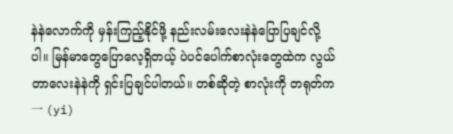နဲနဲလောက်ကို မှန်းကြည့်နိုင်ဖို့ နည်းလမ်းလေးနဲနဲပြောပြချင်လို့ပါ။ မြန်မာတွေပြောလေ့ရှိတယ့် ပဲပင်ပေါက်စာလုံးတွေထဲက လွယ်တာလေးနဲနဲကို ရှင်းပြချင်ပါတယ်။ တစ်ဆိုတဲ့ စာလုံးကို တရုတ်က 一 (yi)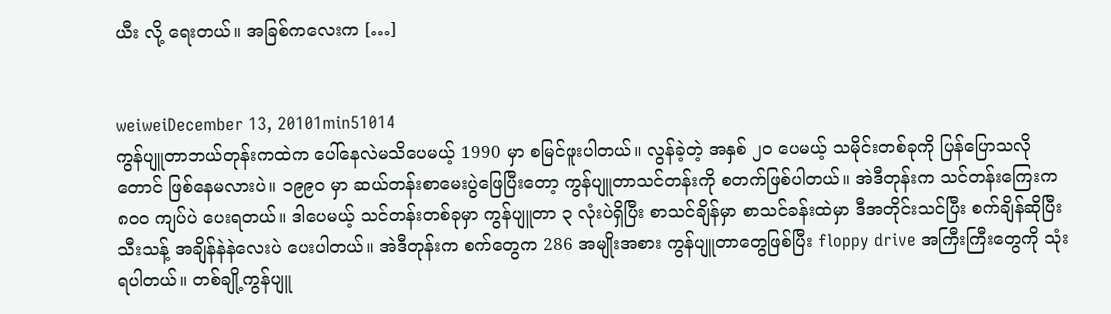ယီး လို့ ရေးတယ်။ အခြစ်ကလေးက […]


weiweiDecember 13, 20101min51014
ကွန်ပျူတာဘယ်တုန်းကထဲက ပေါ်နေလဲမသိပေမယ့် 1990 မှာ စမြင်ဖူးပါတယ်။ လွန်ခဲ့တဲ့ အနှစ် ၂ဝ ပေမယ့် သမိုင်းတစ်ခုကို ပြန်ပြောသလိုတောင် ဖြစ်နေမလားပဲ။ ၁၉၉ဝ မှာ ဆယ်တန်းစာမေးပွဲဖြေပြီးတော့ ကွန်ပျူတာသင်တန်းကို စတက်ဖြစ်ပါတယ်။ အဲဒီတုန်းက သင်တန်းကြေးက ၈၀ဝ ကျပ်ပဲ ပေးရတယ်။ ဒါပေမယ့် သင်တန်းတစ်ခုမှာ ကွန်ပျူတာ ၃ လုံးပဲရှိပြီး စာသင်ချိန်မှာ စာသင်ခန်းထဲမှာ ဒီအတိုင်းသင်ပြီး စက်ချိန်ဆိုပြီး သီးသန့် အချိန်နဲနဲလေးပဲ ပေးပါတယ်။ အဲဒီတုန်းက စက်တွေက 286 အမျိုးအစား ကွန်ပျူတာတွေဖြစ်ပြီး floppy drive အကြီးကြီးတွေကို သုံးရပါတယ်။ တစ်ချို့ကွန်ပျူ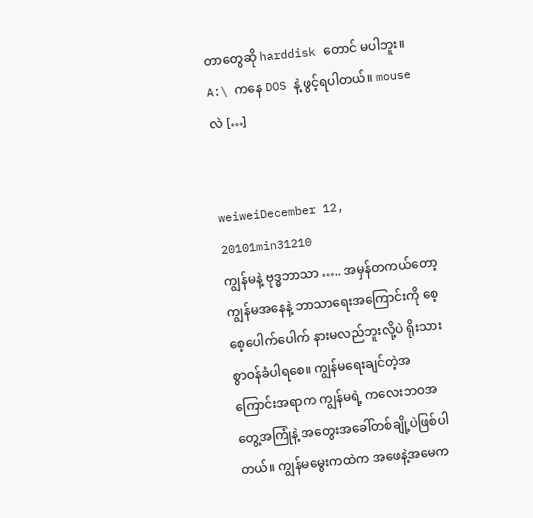တာတွေဆို harddisk တောင် မပါဘူး။ A:\ ကနေ DOS နဲ့ ဖွင့်ရပါတယ်။ mouse လဲ […]


weiweiDecember 12, 20101min31210
ကျွန်မနဲ့ ဗုဒ္ဓဘာသာ ….. အမှန်တကယ်တော့ ကျွန်မအနေနဲ့ ဘာသာရေးအကြောင်းကို စေ့စေ့ပေါက်ပေါက် နားမလည်ဘူးလို့ပဲ ရိုးသားစွာဝန်ခံပါရစေ။ ကျွန်မရေးချင်တဲ့အကြောင်းအရာက ကျွန်မရဲ့ ကလေးဘဝအတွေ့အကြုံနဲ့ အတွေးအခေါ်တစ်ချို့ပဲဖြစ်ပါတယ်။ ကျွန်မမွေးကထဲက အဖေနဲ့အမေက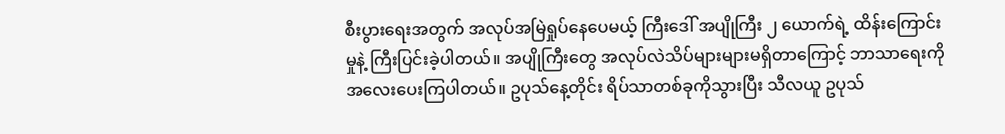စီးပွားရေးအတွက် အလုပ်အမြဲရှုပ်နေပေမယ့် ကြီးဒေါ် အပျိုကြီး ၂ ယောက်ရဲ့ ထိန်းကြောင်းမှုနဲ့ ကြီးပြင်းခဲ့ပါတယ်။ အပျိုကြီးတွေ အလုပ်လဲသိပ်များများမရှိတာကြောင့် ဘာသာရေးကို အလေးပေးကြပါတယ်။ ဥပုသ်နေ့တိုင်း ရိပ်သာတစ်ခုကိုသွားပြီး သီလယူ ဥပုသ်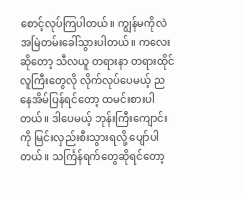စောင့်လုပ်ကြပါတယ်။ ကျွန်မကိုလဲ အမြဲတမ်းခေါ်သွားပါတယ်။ ကလေးဆိုတော့ သီလယူ တရားနာ တရားထိုင် လူကြီးတွေလို လိုက်လုပ်ပေမယ့် ညနေအိမ်ပြန်ရင်တော့ ထမင်းစားပါတယ်။ ဒါပေမယ့် ဘုန်းကြီးကျောင်းကို မြင်းလှည်းစီးသွားရလို့ ပျော်ပါတယ်။ သင်္ကြန်ရက်တွေဆိုရင်တော့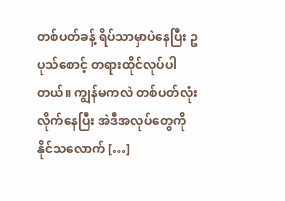တစ်ပတ်ခန့် ရိပ်သာမှာပဲနေပြီး ဥပုသ်စောင့် တရားထိုင်လုပ်ပါတယ်။ ကျွန်မကလဲ တစ်ပတ်လုံး လိုက်နေပြီး အဲဒီအလုပ်တွေကို နိုင်သလောက် […]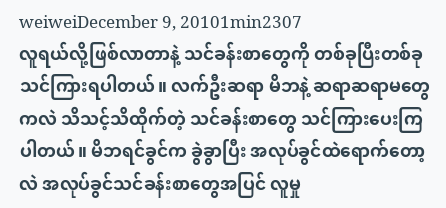weiweiDecember 9, 20101min2307
လူရယ်လို့ဖြစ်လာတာနဲ့ သင်ခန်းစာတွေကို တစ်ခုပြီးတစ်ခုသင်ကြားရပါတယ်။ လက်ဦးဆရာ မိဘနဲ့ ဆရာဆရာမတွေကလဲ သိသင့်သိထိုက်တဲ့ သင်ခန်းစာတွေ သင်ကြားပေးကြပါတယ်။ မိဘရင်ခွင်က ခွဲခွာပြီး အလုပ်ခွင်ထဲရောက်တော့လဲ အလုပ်ခွင်သင်ခန်းစာတွေအပြင် လူမှု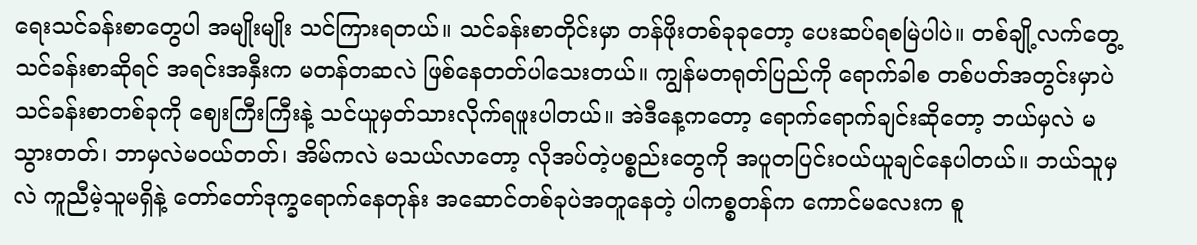ရေးသင်ခန်းစာတွေပါ အမျိုးမျိုး သင်ကြားရတယ်။ သင်ခန်းစာတိုင်းမှာ တန်ဖိုးတစ်ခုခုတော့ ပေးဆပ်ရစမြဲပါပဲ။ တစ်ချို့လက်တွေ့သင်ခန်းစာဆိုရင် အရင်းအနှီးက မတန်တဆလဲ ဖြစ်နေတတ်ပါသေးတယ်။ ကျွန်မတရုတ်ပြည်ကို ရောက်ခါစ တစ်ပတ်အတွင်းမှာပဲ သင်ခန်းစာတစ်ခုကို ဈေးကြီးကြီးနဲ့ သင်ယူမှတ်သားလိုက်ရဖူးပါတယ်။ အဲဒီနေ့ကတော့ ရောက်ရောက်ချင်းဆိုတော့ ဘယ်မှလဲ မသွားတတ်၊ ဘာမှလဲမဝယ်တတ်၊ အိမ်ကလဲ မသယ်လာတော့ လိုအပ်တဲ့ပစ္စည်းတွေကို အပူတပြင်းဝယ်ယူချင်နေပါတယ်။ ဘယ်သူမှလဲ ကူညီမဲ့သူမရှိနဲ့ တော်တော်ဒုက္ခရောက်နေတုန်း အဆောင်တစ်ခုပဲအတူနေတဲ့ ပါကစ္စတန်က ကောင်မလေးက စူ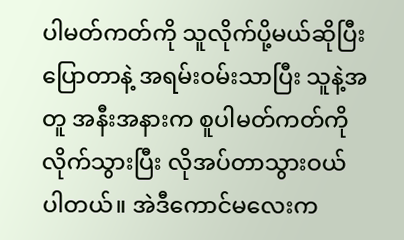ပါမတ်ကတ်ကို သူလိုက်ပို့မယ်ဆိုပြီး ပြောတာနဲ့ အရမ်းဝမ်းသာပြီး သူနဲ့အတူ အနီးအနားက စူပါမတ်ကတ်ကို လိုက်သွားပြီး လိုအပ်တာသွားဝယ်ပါတယ်။ အဲဒီကောင်မလေးက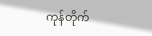ကုန်တိုက်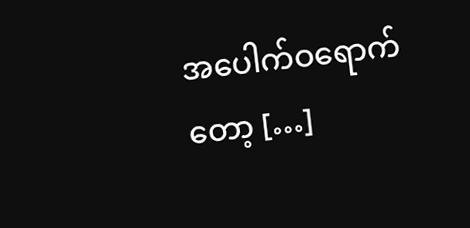အပေါက်ဝရောက်တော့ […]